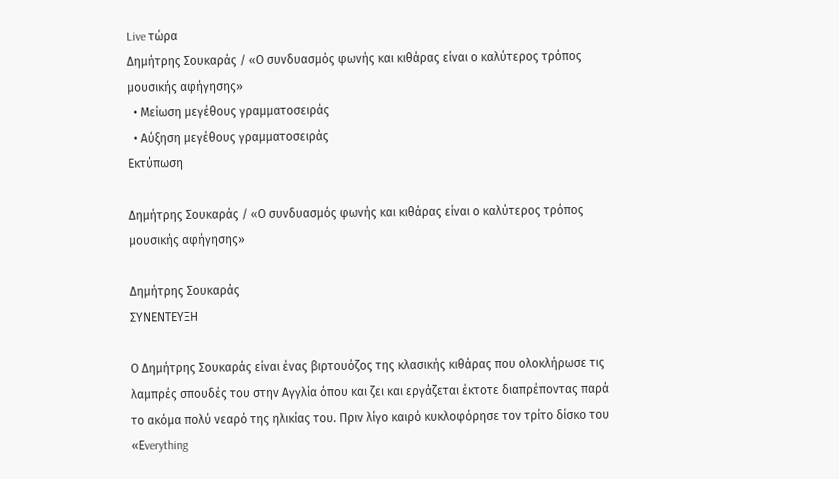Live τώρα
Δημήτρης Σουκαράς / «Ο συνδυασμός φωνής και κιθάρας είναι ο καλύτερος τρόπος μουσικής αφήγησης»
  • Μείωση μεγέθους γραμματοσειράς
  • Αύξηση μεγέθους γραμματοσειράς
Εκτύπωση

Δημήτρης Σουκαράς / «Ο συνδυασμός φωνής και κιθάρας είναι ο καλύτερος τρόπος μουσικής αφήγησης»

Δημήτρης Σουκαράς
ΣΥΝΕΝΤΕΥΞΗ

Ο Δημήτρης Σουκαράς είναι ένας βιρτουόζος της κλασικής κιθάρας που ολοκλήρωσε τις λαμπρές σπουδές του στην Αγγλία όπου και ζει και εργάζεται έκτοτε διαπρέποντας παρά το ακόμα πολύ νεαρό της ηλικίας του. Πριν λίγο καιρό κυκλοφόρησε τον τρίτο δίσκο του «Εverything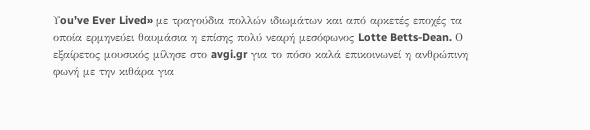Υou’ve Ever Lived» με τραγούδια πολλών ιδιωμάτων και από αρκετές εποχές τα οποία ερμηνεύει θαυμάσια η επίσης πολύ νεαρή μεσόφωνος Lotte Betts-Dean. Ο εξαίρετος μουσικός μίλησε στο avgi.gr για το πόσο καλά επικοινωνεί η ανθρώπινη φωνή με την κιθάρα για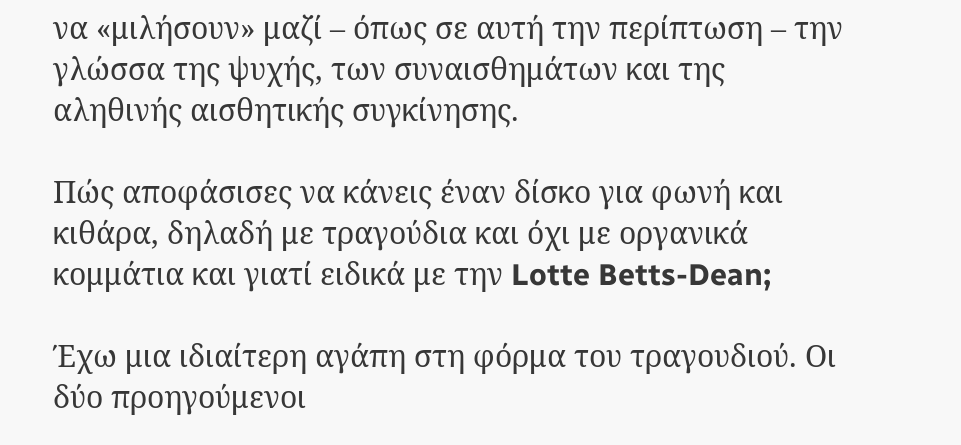να «μιλήσουν» μαζί – όπως σε αυτή την περίπτωση – την γλώσσα της ψυχής, των συναισθημάτων και της αληθινής αισθητικής συγκίνησης.

Πώς αποφάσισες να κάνεις έναν δίσκο για φωνή και κιθάρα, δηλαδή με τραγούδια και όχι με οργανικά κομμάτια και γιατί ειδικά με την Lotte Betts-Dean;

Έχω μια ιδιαίτερη αγάπη στη φόρμα του τραγουδιού. Οι δύο προηγούμενοι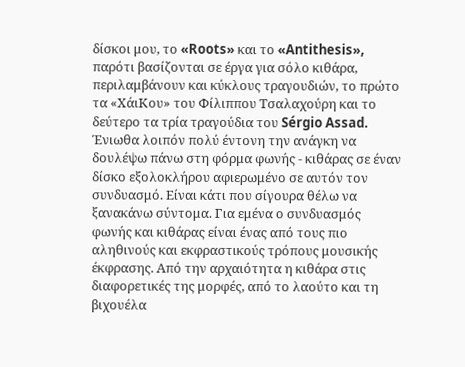δίσκοι μου, το «Roots» και το «Antithesis», παρότι βασίζονται σε έργα για σόλο κιθάρα, περιλαμβάνουν και κύκλους τραγουδιών, το πρώτο τα «ΧάιΚου» του Φίλιππου Τσαλαχούρη και το δεύτερο τα τρία τραγούδια του Sérgio Assad. Ένιωθα λοιπόν πολύ έντονη την ανάγκη να δουλέψω πάνω στη φόρμα φωνής - κιθάρας σε έναν δίσκο εξολοκλήρου αφιερωμένο σε αυτόν τον συνδυασμό. Είναι κάτι που σίγουρα θέλω να ξανακάνω σύντομα. Για εμένα ο συνδυασμός φωνής και κιθάρας είναι ένας από τους πιο αληθινούς και εκφραστικούς τρόπους μουσικής έκφρασης. Από την αρχαιότητα η κιθάρα στις διαφορετικές της μορφές, από το λαούτο και τη βιχουέλα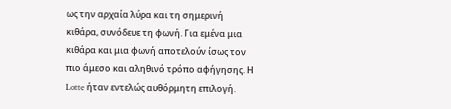ως την αρχαία λύρα και τη σημερινή κιθάρα, συνόδευε τη φωνή. Για εμένα μια κιθάρα και μια φωνή αποτελούν ίσως τον πιο άμεσο και αληθινό τρόπο αφήγησης. Η Lotte ήταν εντελώς αυθόρμητη επιλογή.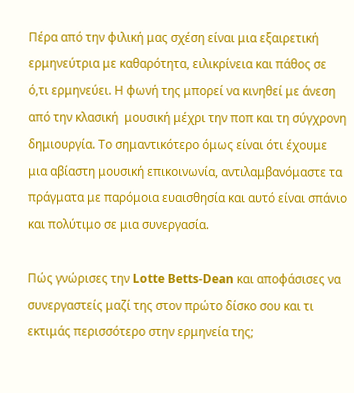Πέρα από την φιλική μας σχέση είναι μια εξαιρετική ερμηνεύτρια με καθαρότητα, ειλικρίνεια και πάθος σε ό,τι ερμηνεύει. Η φωνή της μπορεί να κινηθεί με άνεση από την κλασική  μουσική μέχρι την ποπ και τη σύγχρονη δημιουργία. Το σημαντικότερο όμως είναι ότι έχουμε μια αβίαστη μουσική επικοινωνία, αντιλαμβανόμαστε τα πράγματα με παρόμοια ευαισθησία και αυτό είναι σπάνιο και πολύτιμο σε μια συνεργασία.

Πώς γνώρισες την Lotte Betts-Dean και αποφάσισες να συνεργαστείς μαζί της στον πρώτο δίσκο σου και τι εκτιμάς περισσότερο στην ερμηνεία της;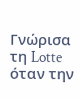Γνώρισα τη Lotte όταν την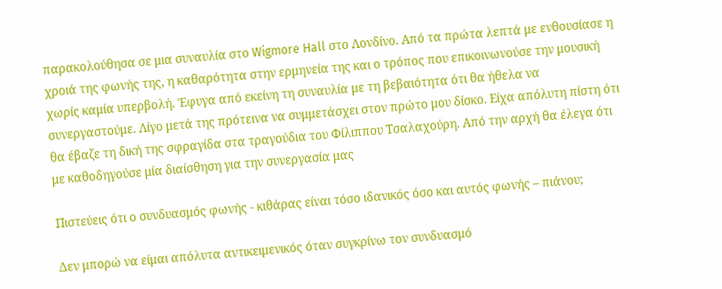παρακολούθησα σε μια συναυλία στο Wigmore Hall στο Λονδίνο. Από τα πρώτα λεπτά με ενθουσίασε η χροιά της φωνής της, η καθαρότητα στην ερμηνεία της και ο τρόπος που επικοινωνούσε την μουσική χωρίς καμία υπερβολή. Έφυγα από εκείνη τη συναυλία με τη βεβαιότητα ότι θα ήθελα να συνεργαστούμε. Λίγο μετά της πρότεινα να συμμετάσχει στον πρώτο μου δίσκο. Είχα απόλυτη πίστη ότι θα έβαζε τη δική της σφραγίδα στα τραγούδια του Φίλιππου Τσαλαχούρη. Από την αρχή θα έλεγα ότι με καθοδηγούσε μία διαίσθηση για την συνεργασία μας

Πιστεύεις ότι ο συνδυασμός φωνής - κιθάρας είναι τόσο ιδανικός όσο και αυτός φωνής – πιάνου;

Δεν μπορώ να είμαι απόλυτα αντικειμενικός όταν συγκρίνω τον συνδυασμό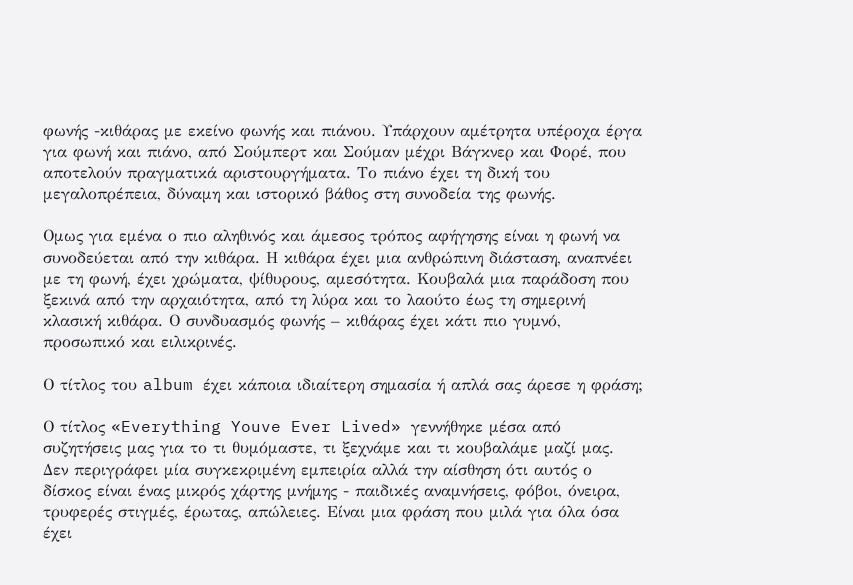φωνής -κιθάρας με εκείνο φωνής και πιάνου. Υπάρχουν αμέτρητα υπέροχα έργα για φωνή και πιάνο, από Σούμπερτ και Σούμαν μέχρι Βάγκνερ και Φορέ, που αποτελούν πραγματικά αριστουργήματα. Το πιάνο έχει τη δική του μεγαλοπρέπεια, δύναμη και ιστορικό βάθος στη συνοδεία της φωνής.

Ομως για εμένα ο πιο αληθινός και άμεσος τρόπος αφήγησης είναι η φωνή να συνοδεύεται από την κιθάρα. Η κιθάρα έχει μια ανθρώπινη διάσταση, αναπνέει με τη φωνή, έχει χρώματα, ψίθυρους, αμεσότητα. Κουβαλά μια παράδοση που ξεκινά από την αρχαιότητα, από τη λύρα και το λαούτο έως τη σημερινή κλασική κιθάρα. Ο συνδυασμός φωνής – κιθάρας έχει κάτι πιο γυμνό, προσωπικό και ειλικρινές.

Ο τίτλος του album έχει κάποια ιδιαίτερη σημασία ή απλά σας άρεσε η φράση;

Ο τίτλος «Everything Youve Ever Lived» γεννήθηκε μέσα από συζητήσεις μας για το τι θυμόμαστε, τι ξεχνάμε και τι κουβαλάμε μαζί μας. Δεν περιγράφει μία συγκεκριμένη εμπειρία αλλά την αίσθηση ότι αυτός ο δίσκος είναι ένας μικρός χάρτης μνήμης - παιδικές αναμνήσεις, φόβοι, όνειρα, τρυφερές στιγμές, έρωτας, απώλειες. Είναι μια φράση που μιλά για όλα όσα έχει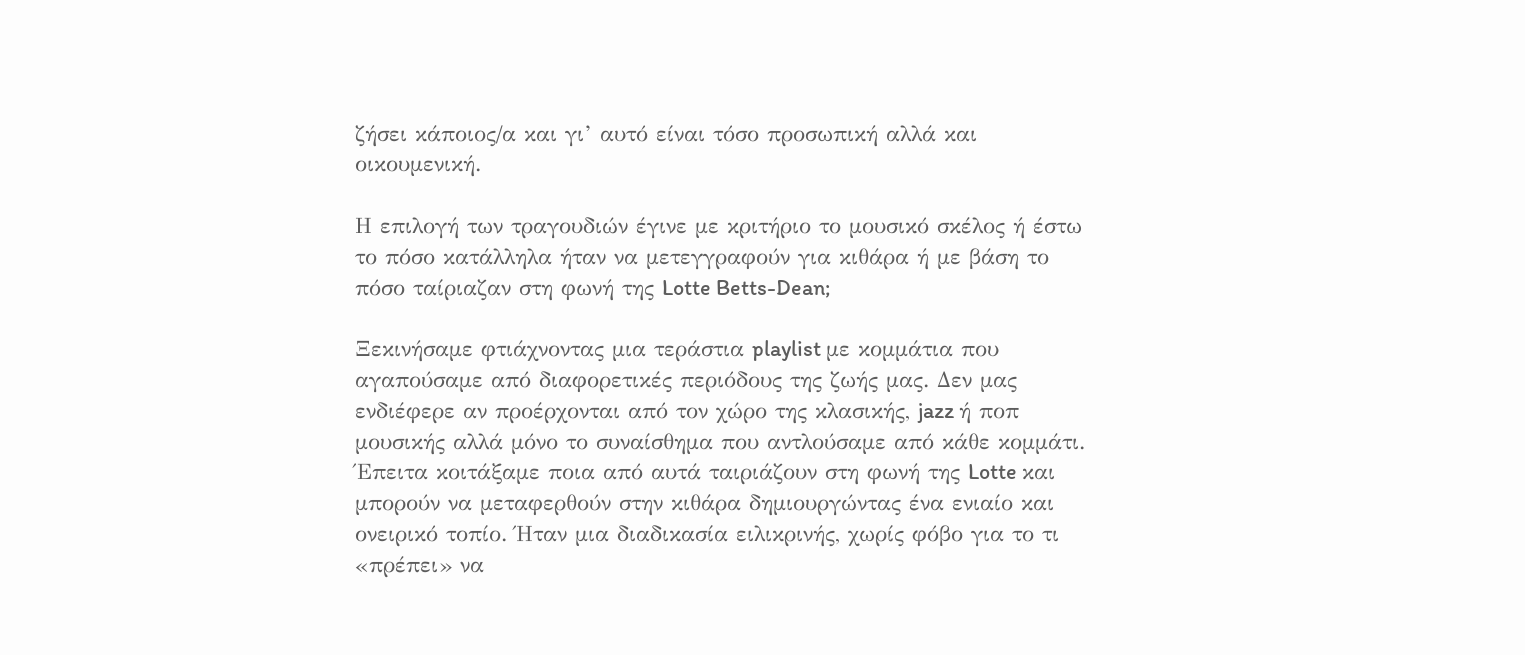ζήσει κάποιος/α και γι’ αυτό είναι τόσο προσωπική αλλά και οικουμενική.

Η επιλογή των τραγουδιών έγινε με κριτήριο το μουσικό σκέλος ή έστω το πόσο κατάλληλα ήταν να μετεγγραφούν για κιθάρα ή με βάση το πόσο ταίριαζαν στη φωνή της Lotte Betts-Dean;

Ξεκινήσαμε φτιάχνοντας μια τεράστια playlist με κομμάτια που αγαπούσαμε από διαφορετικές περιόδους της ζωής μας. Δεν μας ενδιέφερε αν προέρχονται από τον χώρο της κλασικής, jazz ή ποπ μουσικής αλλά μόνο το συναίσθημα που αντλούσαμε από κάθε κομμάτι. Έπειτα κοιτάξαμε ποια από αυτά ταιριάζουν στη φωνή της Lotte και μπορούν να μεταφερθούν στην κιθάρα δημιουργώντας ένα ενιαίο και ονειρικό τοπίο. Ήταν μια διαδικασία ειλικρινής, χωρίς φόβο για το τι «πρέπει» να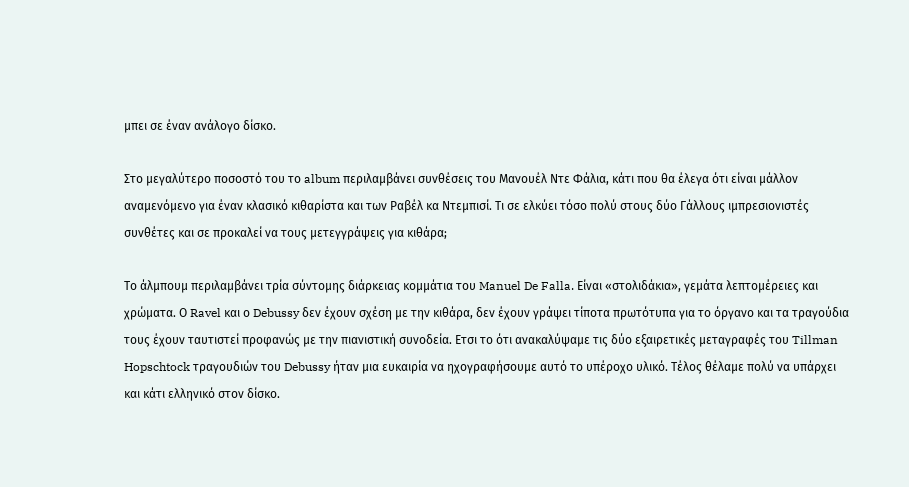μπει σε έναν ανάλογο δίσκο.

Στο μεγαλύτερο ποσοστό του το album περιλαμβάνει συνθέσεις του Μανουέλ Ντε Φάλια, κάτι που θα έλεγα ότι είναι μάλλον αναμενόμενο για έναν κλασικό κιθαρίστα και των Ραβέλ κα Ντεμπισί. Τι σε ελκύει τόσο πολύ στους δύο Γάλλους ιμπρεσιονιστές συνθέτες και σε προκαλεί να τους μετεγγράψεις για κιθάρα;

Το άλμπουμ περιλαμβάνει τρία σύντομης διάρκειας κομμάτια του Manuel De Falla. Είναι «στολιδάκια», γεμάτα λεπτομέρειες και χρώματα. Ο Ravel και ο Debussy δεν έχουν σχέση με την κιθάρα, δεν έχουν γράψει τίποτα πρωτότυπα για το όργανο και τα τραγούδια τους έχουν ταυτιστεί προφανώς με την πιανιστική συνοδεία. Ετσι το ότι ανακαλύψαμε τις δύο εξαιρετικές μεταγραφές του Tillman Hopschtock τραγουδιών του Debussy ήταν μια ευκαιρία να ηχογραφήσουμε αυτό το υπέροχο υλικό. Τέλος θέλαμε πολύ να υπάρχει και κάτι ελληνικό στον δίσκο.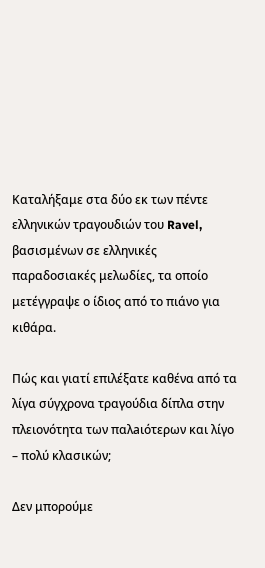Καταλήξαμε στα δύο εκ των πέντε ελληνικών τραγουδιών του Ravel, βασισμένων σε ελληνικές παραδοσιακές μελωδίες, τα οποίο μετέγγραψε ο ίδιος από το πιάνο για κιθάρα.

Πώς και γιατί επιλέξατε καθένα από τα λίγα σύγχρονα τραγούδια δίπλα στην πλειονότητα των παλaιότερων και λίγο – πολύ κλασικών;

Δεν μπορούμε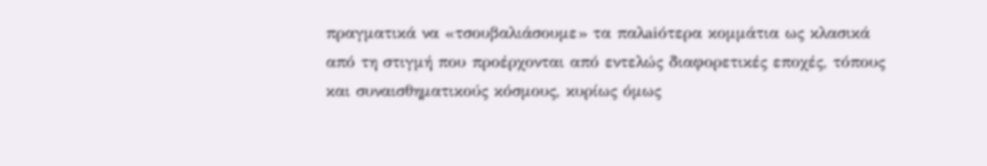πραγματικά να «τσουβαλιάσουμε» τα παλaiότερα κομμάτια ως κλασικά από τη στιγμή που προέρχονται από εντελώς διαφορετικές εποχές, τόπους και συναισθηματικούς κόσμους, κυρίως όμως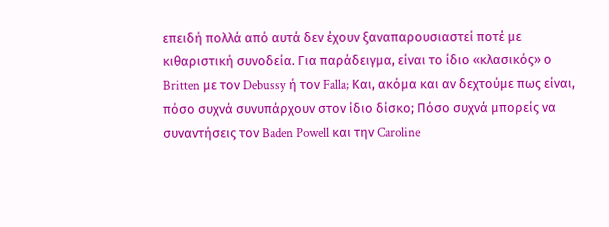επειδή πολλά από αυτά δεν έχουν ξαναπαρουσιαστεί ποτέ με κιθαριστική συνοδεία. Για παράδειγμα, είναι το ίδιο «κλασικός» ο Britten με τον Debussy ή τον Falla; Και, ακόμα και αν δεχτούμε πως είναι, πόσο συχνά συνυπάρχουν στον ίδιο δίσκο; Πόσο συχνά μπορείς να συναντήσεις τον Baden Powell και την Caroline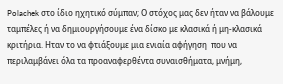Polachek στο ίδιο ηχητικό σύμπαν; Ο στόχος μας δεν ήταν να βάλουμε ταμπέλες ή να δημιουργήσουμε ένα δίσκο με κλασικά ή μη-κλασικά κριτήρια. Ηταν το να φτιάξουμε μια ενιαία αφήγηση  που να περιλαμβάνει όλα τα προαναφερθέντα συναισθήματα, μνήμη,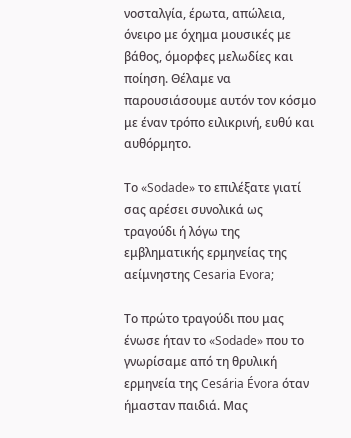νοσταλγία, έρωτα, απώλεια, όνειρο με όχημα μουσικές με βάθος, όμορφες μελωδίες και ποίηση. Θέλαμε να παρουσιάσουμε αυτόν τον κόσμο με έναν τρόπο ειλικρινή, ευθύ και αυθόρμητο.

Το «Sodade» το επιλέξατε γιατί σας αρέσει συνολικά ως τραγούδι ή λόγω της εμβληματικής ερμηνείας της αείμνηστης Cesaria Evora;

Το πρώτο τραγούδι που μας ένωσε ήταν το «Sodade» που το γνωρίσαμε από τη θρυλική ερμηνεία της Cesária Évora όταν ήμασταν παιδιά. Μας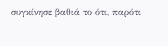συγκίνησε βαθιά το ότι, παρότι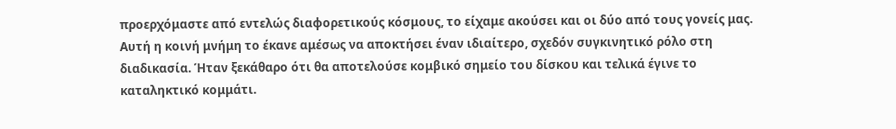προερχόμαστε από εντελώς διαφορετικούς κόσμους, το είχαμε ακούσει και οι δύο από τους γονείς μας. Αυτή η κοινή μνήμη το έκανε αμέσως να αποκτήσει έναν ιδιαίτερο, σχεδόν συγκινητικό ρόλο στη διαδικασία. Ήταν ξεκάθαρο ότι θα αποτελούσε κομβικό σημείο του δίσκου και τελικά έγινε το καταληκτικό κομμάτι.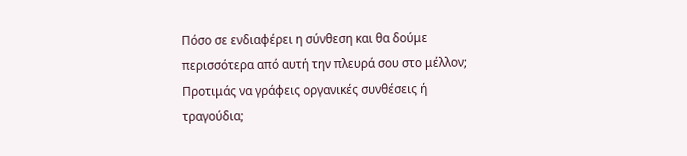Πόσο σε ενδιαφέρει η σύνθεση και θα δούμε περισσότερα από αυτή την πλευρά σου στο μέλλον; Προτιμάς να γράφεις οργανικές συνθέσεις ή τραγούδια;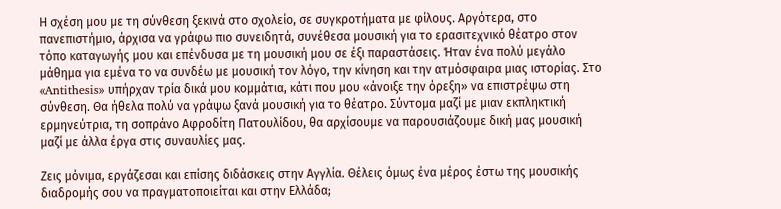Η σχέση μου με τη σύνθεση ξεκινά στο σχολείο, σε συγκροτήματα με φίλους. Αργότερα, στο πανεπιστήμιο, άρχισα να γράφω πιο συνειδητά, συνέθεσα μουσική για το ερασιτεχνικό θέατρο στον τόπο καταγωγής μου και επένδυσα με τη μουσική μου σε έξι παραστάσεις. Ήταν ένα πολύ μεγάλο μάθημα για εμένα το να συνδέω με μουσική τον λόγο, την κίνηση και την ατμόσφαιρα μιας ιστορίας. Στο «Antithesis» υπήρχαν τρία δικά μου κομμάτια, κάτι που μου «άνοιξε την όρεξη» να επιστρέψω στη σύνθεση. Θα ήθελα πολύ να γράψω ξανά μουσική για το θέατρο. Σύντομα μαζί με μιαν εκπληκτική ερμηνεύτρια, τη σοπράνο Αφροδίτη Πατουλίδου, θα αρχίσουμε να παρουσιάζουμε δική μας μουσική μαζί με άλλα έργα στις συναυλίες μας.

Ζεις μόνιμα, εργάζεσαι και επίσης διδάσκεις στην Αγγλία. Θέλεις όμως ένα μέρος έστω της μουσικής διαδρομής σου να πραγματοποιείται και στην Ελλάδα;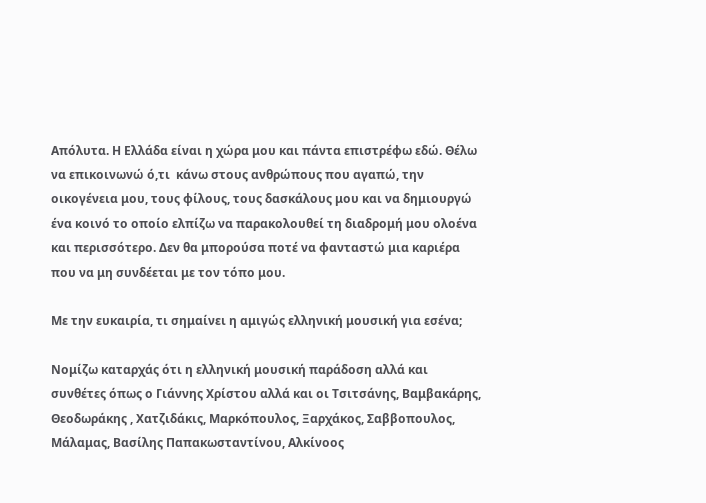Απόλυτα. Η Ελλάδα είναι η χώρα μου και πάντα επιστρέφω εδώ. Θέλω να επικοινωνώ ό,τι  κάνω στους ανθρώπους που αγαπώ, την οικογένεια μου, τους φίλους, τους δασκάλους μου και να δημιουργώ ένα κοινό το οποίο ελπίζω να παρακολουθεί τη διαδρομή μου ολοένα και περισσότερο. Δεν θα μπορούσα ποτέ να φανταστώ μια καριέρα που να μη συνδέεται με τον τόπο μου.

Με την ευκαιρία, τι σημαίνει η αμιγώς ελληνική μουσική για εσένα;

Νομίζω καταρχάς ότι η ελληνική μουσική παράδοση αλλά και συνθέτες όπως ο Γιάννης Χρίστου αλλά και οι Τσιτσάνης, Βαμβακάρης, Θεοδωράκης , Χατζιδάκις, Μαρκόπουλος, Ξαρχάκος, Σαββοπουλος, Μάλαμας, Βασίλης Παπακωσταντίνου, Αλκίνοος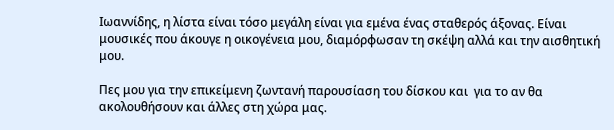Ιωαννίδης, η λίστα είναι τόσο μεγάλη είναι για εμένα ένας σταθερός άξονας. Είναι μουσικές που άκουγε η οικογένεια μου, διαμόρφωσαν τη σκέψη αλλά και την αισθητική μου.

Πες μου για την επικείμενη ζωντανή παρουσίαση του δίσκου και  για το αν θα ακολουθήσουν και άλλες στη χώρα μας.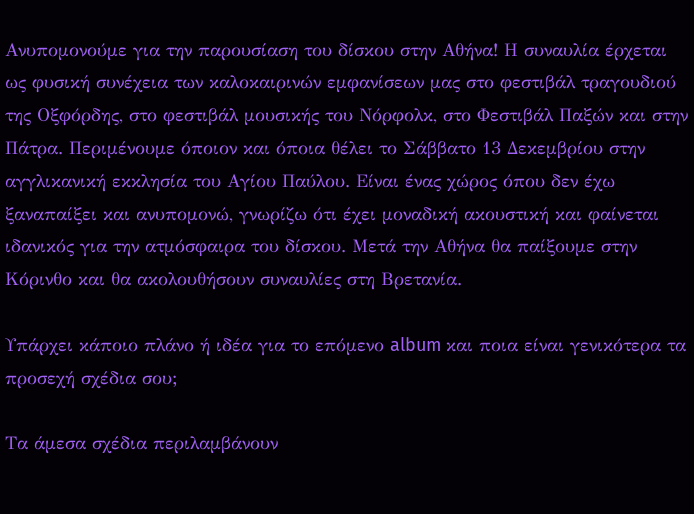Ανυπομονούμε για την παρουσίαση του δίσκου στην Αθήνα! Η συναυλία έρχεται ως φυσική συνέχεια των καλοκαιρινών εμφανίσεων μας στο φεστιβάλ τραγουδιού της Οξφόρδης, στο φεστιβάλ μουσικής του Νόρφολκ, στο Φεστιβάλ Παξών και στην Πάτρα. Περιμένουμε όποιον και όποια θέλει το Σάββατο 13 Δεκεμβρίου στην αγγλικανική εκκλησία του Αγίου Παύλου. Είναι ένας χώρος όπου δεν έχω ξαναπαίξει και ανυπομονώ, γνωρίζω ότι έχει μοναδική ακουστική και φαίνεται ιδανικός για την ατμόσφαιρα του δίσκου. Μετά την Αθήνα θα παίξουμε στην Κόρινθο και θα ακολουθήσουν συναυλίες στη Βρετανία.

Υπάρχει κάποιο πλάνο ή ιδέα για το επόμενο album και ποια είναι γενικότερα τα  προσεχή σχέδια σου;

Τα άμεσα σχέδια περιλαμβάνουν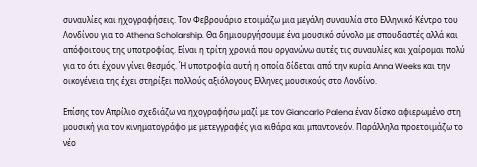συναυλίες και ηχογραφήσεις. Τον Φεβρουάριο ετοιμάζω μια μεγάλη συναυλία στο Ελληνικό Κέντρο του Λονδίνου για το Athena Scholarship. Θα δημιουργήσουμε ένα μουσικό σύνολο με σπουδαστές αλλά και απόφοιτους της υποτροφίας. Είναι η τρίτη χρονιά που οργανώνω αυτές τις συναυλίες και χαίρομαι πολύ για το ότι έχουν γίνει θεσμός. Ή υποτροφία αυτή η οποία δίδεται από την κυρία Anna Weeks και την οικογένεια της έχει στηρίξει πολλούς αξιόλογους Ελληνες μουσικούς στο Λονδίνο.

Επίσης τον Απρίλιο σχεδιάζω να ηχογραφήσω μαζί με τον Giancarlo Palena έναν δίσκο αφιερωμένο στη μουσική για τον κινηματογράφο με μετεγγραφές για κιθάρα και μπαντονεόν. Παράλληλα προετοιμάζω το νέο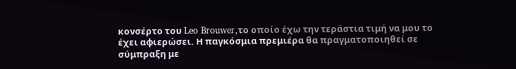κονσέρτο του Leo Brouwer,το οποίο έχω την τεράστια τιμή να μου το έχει αφιερώσει. Η παγκόσμια πρεμιέρα θα πραγματοποιηθεί σε σύμπραξη με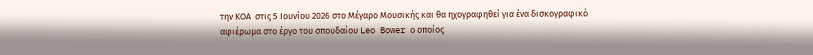την ΚΟΑ  στις 5 Ιουνίου 2026 στο Μέγαρο Μουσικής και θα ηχογραφηθεί για ένα δισκογραφικό αφιέρωμα στο έργο του σπουδαίου Leo Bower ο οποίος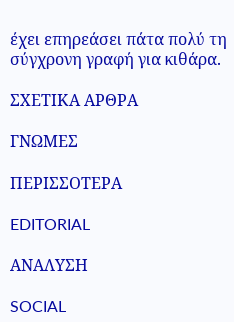έχει επηρεάσει πάτα πολύ τη σύγχρονη γραφή για κιθάρα.

ΣΧΕΤΙΚΑ ΑΡΘΡΑ

ΓΝΩΜΕΣ

ΠΕΡΙΣΣΟΤΕΡΑ

EDITORIAL

ΑΝΑΛΥΣΗ

SOCIAL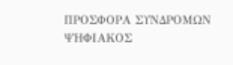ΠΡΟΣΦΟΡΑ ΣΥΝΔΡΟΜΩΝ ΨΗΦΙΑΚΟΣ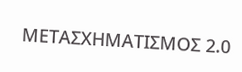ΜΕΤΑΣΧΗΜΑΤΙΣΜΟΣ 2.0